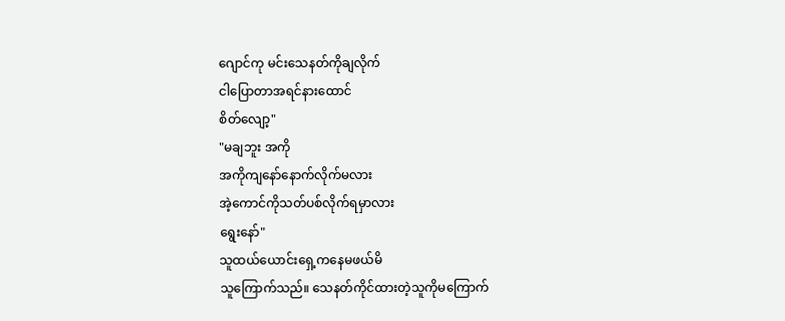ဂျောင်ကု မင်းသေနတ်ကိုချလိုက်
ငါပြောတာအရင်နားထောင်
စိတ်လျော့"
"မချဘူး အကို
အကိုကျနော်နောက်လိုက်မလား
အဲ့ကောင်ကိုသတ်ပစ်လိုက်ရမှာလား
ရွေးနော်"
သူထယ်ယောင်းရှေ့ကနေမဖယ်မိ
သူကြောက်သည်။ သေနတ်ကိုင်ထားတဲ့သူကိုမကြောက်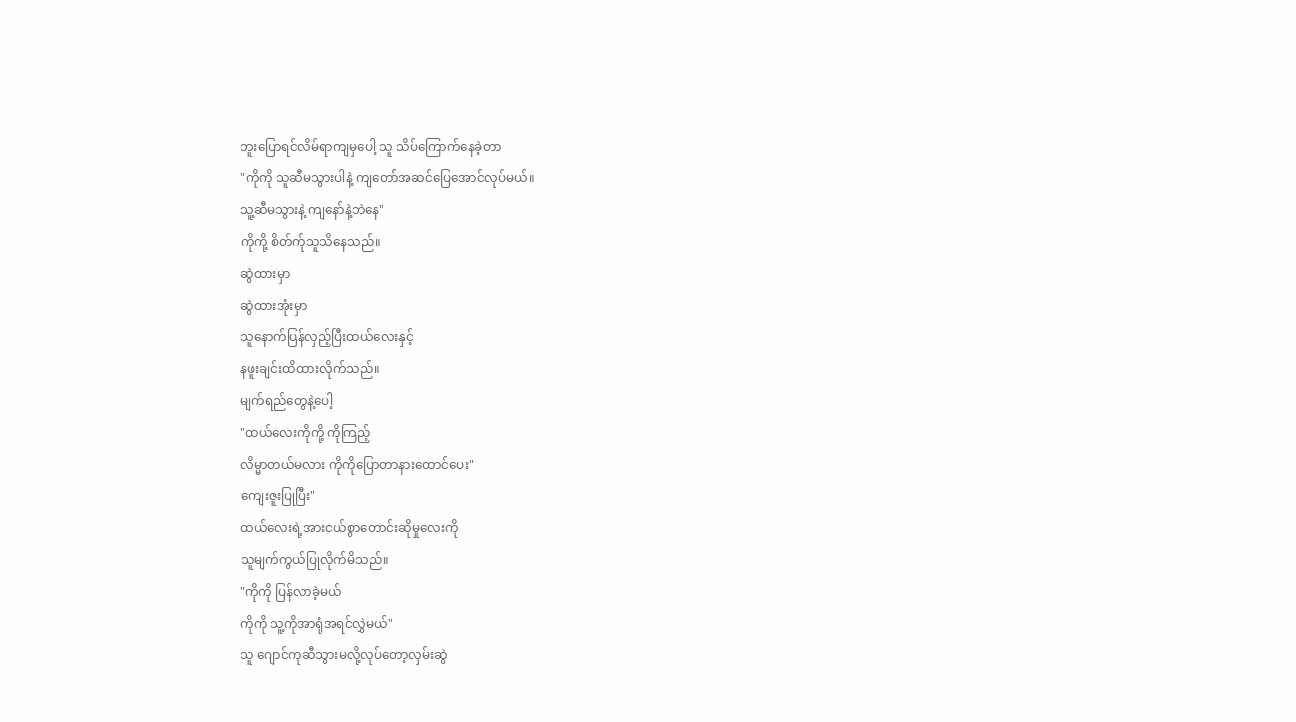ဘူးပြောရင်လိမ်ရာကျမှပေါ့ သူ သိပ်ကြောက်နေခဲ့တာ
"ကိုကို သူဆီမသွားပါနဲ့ ကျတော်အဆင်ပြေအောင်လုပ်မယ်။
သူ့ဆီမသွားနဲ့ ကျနော်နဲ့ဘဲနေ"
ကိုကို့ စိတ်က်ုသူသိနေသည်။
ဆွဲထားမှာ
ဆွဲထားအုံးမှာ
သူနောက်ပြန်လှည့်ပြီးထယ်လေးနှင့်
နဖူးချင်းထိထားလိုက်သည်။
မျက်ရည်တွေနဲ့ပေါ့
"ထယ်လေးကိုကို့ ကိုကြည့်
လိမ္မာတယ်မလား ကိုကိုပြောတာနားထောင်ပေး"
ကျေးဇူးပြုပြီး"
ထယ်လေးရဲ့အားငယ်စွာတောင်းဆိုမှုလေးကို
သူမျက်ကွယ်ပြုလိုက်မိသည်။
"ကိုကို ပြန်လာခဲ့မယ်
ကိုကို သူ့ကိုအာရုံအရင်လွှဲမယ်"
သူ ဂျောင်ကုဆီသွားမလို့လုပ်တော့လှမ်းဆွဲ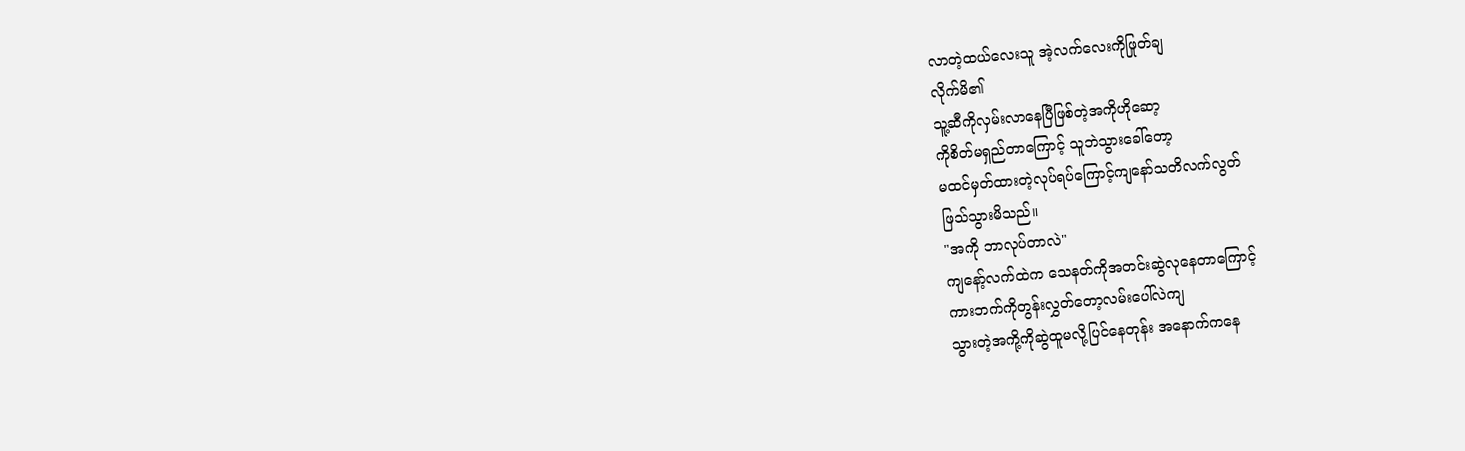လာတဲ့ထယ်လေးသူ အဲ့လက်လေးကိုဖြုတ်ချ
လိုက်မိ၏
သူ့ဆီကိုလှမ်းလာနေပြီဖြစ်တဲ့အကိုဟိုဆော့
ကိုစိတ်မရှည်တာကြောင့် သူဘဲသွားခေါ်တော့
မထင်မှတ်ထားတဲ့လုပ်ရပ်ကြောင့်ကျနော်သတိလက်လွတ်
ဖြသ်သွားမိသည်။
"အကို ဘာလုပ်တာလဲ"
ကျနော့်လက်ထဲက သေနတ်ကိုအတင်းဆွဲလုနေတာကြောင့်
ကားဘက်ကိုတွန်းလွှတ်တော့လမ်းပေါ်လဲကျ
သွားတဲ့အကို့ကိုဆွဲထူမလို့ပြင်နေတုန်း အနောက်ကနေ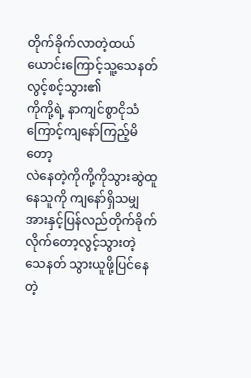တိုက်ခိုက်လာတဲ့ထယ်ယောင်းကြောင့်သူ့သေနတ်
လွင့်စင့်သွား၏
ကိုကို့ရဲ့ နာကျင်စွာငိုသံကြောင့်ကျနော်ကြည့်မိတော့
လဲနေတဲ့ကိုကို့ကိုသွားဆွဲထူနေသူကို ကျနော်ရှိသမျှ
အားနှင့်ပြန်လည်တိုက်ခိုက်လိုက်တော့လွင့်သွားတဲ့
သေနတ် သွားယူဖို့ပြင်နေတဲ့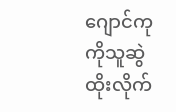ဂျောင်ကု ကိုသူဆွဲထိုးလိုက်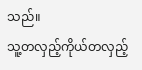သည်။
သူ့တလှည့်ကိုယ်တလှည့်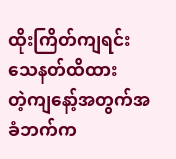ထိုးကြိတ်ကျရင်းသေနတ်ထိထား
တဲ့ကျနော့်အတွက်အခံဘက်က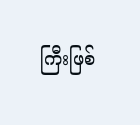ကြီးဖြစ်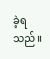ခဲ့ရသည်။